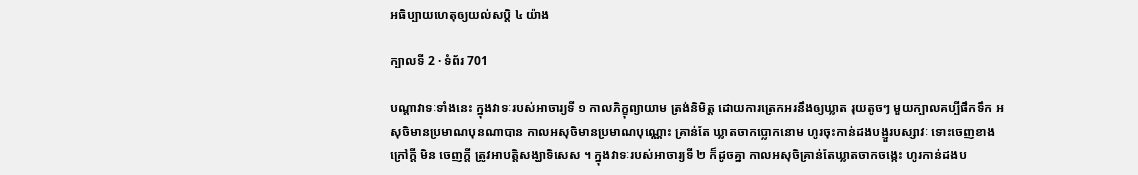អធិប្បាយហេតុឲ្យយល់សប្តិ ៤ យ៉ាង

ក្បាលទី 2 · ទំព័រ 701

បណ្តាវាទៈទាំងនេះ ក្នុងវាទៈរបស់អាចារ្យទី ១ កាលភិក្ខុព្យាយាម ត្រង់និមិត្ត ដោយការត្រេកអរនឹងឲ្យឃ្លាត រុយតូចៗ មួយក្បាលគប្បីផឹកទឹក អសុចិមានប្រមាណបុនណាបាន កាលអសុចិមានប្រមាណបុណ្ណោះ គ្រាន់តែ ឃ្លាតចាកប្លោកនោម ហូរចុះកាន់ដងបង្ញួរបស្សាវៈ ទោះចេញខាងក្រៅក្តី មិន ចេញក្តី ត្រូវអាបត្តិសង្ឃាទិសេស ។ ក្នុងវាទៈរបស់អាចារ្យទី ២ ក៏ដូចគ្នា កាលអសុចិគ្រាន់តែឃ្លាតចាកចង្កេះ ហូរកាន់ដងប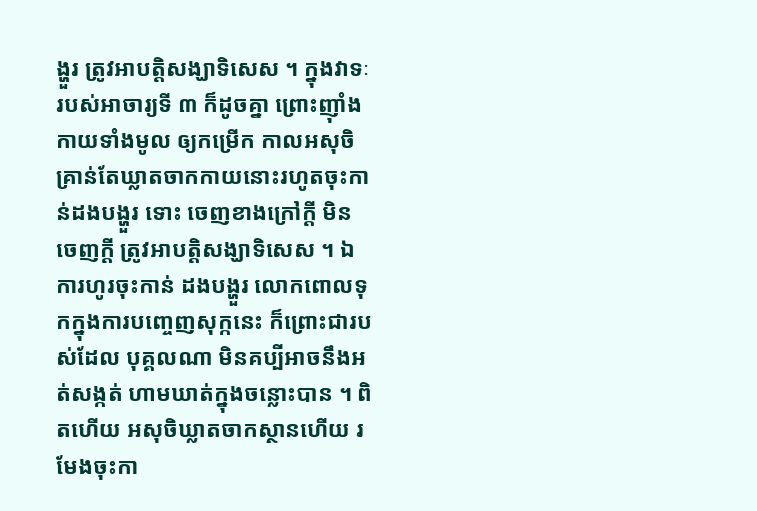ង្ហួរ ត្រូវអាបត្តិសង្ឃាទិសេស ។ ក្នុងវាទៈរបស់អាចារ្យទី ៣ ក៏ដូចគ្នា ព្រោះញ៉ាំងកាយទាំងមូល ឲ្យកម្រើក កាលអសុចិគ្រាន់តែឃ្លាតចាកកាយនោះរហូតចុះកាន់ដងបង្ហួរ ទោះ ចេញខាងក្រៅក្តី មិនចេញក្តី ត្រូវអាបត្តិសង្ឃាទិសេស ។ ឯការហូរចុះកាន់ ដងបង្ហួរ លោកពោលទុកក្នុងការបញេ្ចញសុក្កនេះ ក៏ព្រោះជារបស់ដែល បុគ្គលណា មិនគប្បីអាចនឹងអត់សង្កត់ ហាមឃាត់ក្នុងចន្លោះបាន ។ ពិតហើយ អសុចិឃ្លាតចាកស្ថានហើយ រមែងចុះកា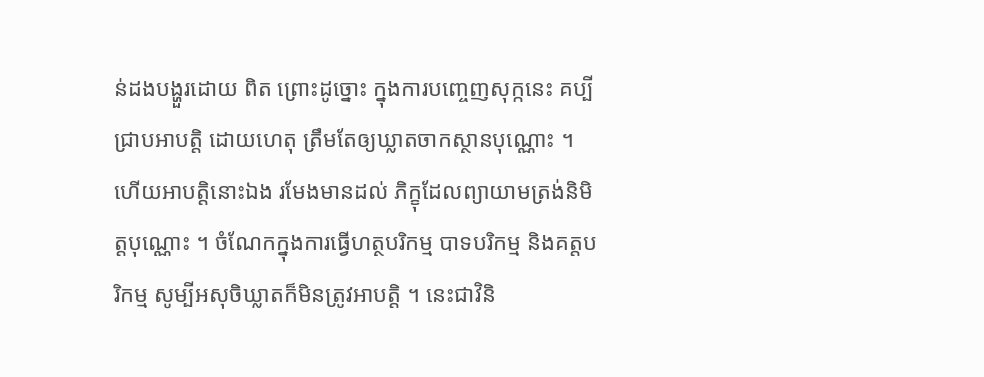ន់ដងបង្ហួរដោយ ពិត ព្រោះដូច្នោះ ក្នុងការបញេ្ចញសុក្កនេះ គប្បីជ្រាបអាបត្តិ ដោយហេតុ ត្រឹមតែឲ្យឃ្លាតចាកស្ថានបុណ្ណោះ ។ ហើយអាបត្តិនោះឯង រមែងមានដល់ ភិក្ខុដែលព្យាយាមត្រង់និមិត្តបុណ្ណោះ ។ ចំណែកក្នុងការធ្វើហត្ថបរិកម្ម បាទបរិកម្ម និងគត្តបរិកម្ម សូម្បីអសុចិឃ្លាតក៏មិនត្រូវអាបត្តិ ។ នេះជាវិនិ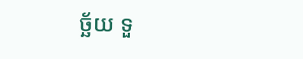ច្ឆ័យ ទួ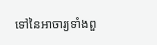ទៅនៃអាចារ្យទាំងពួ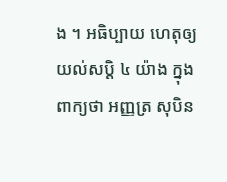ង ។ អធិប្បាយ ហេតុឲ្យយល់សប្តិ ៤ យ៉ាង ក្នុងពាក្យថា អញ្ញត្រ សុបិន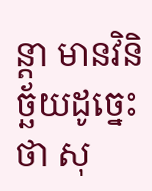ន្តា មានវិនិច្ឆ័យដូច្នេះថា សុ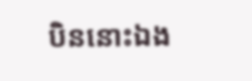បិននោះឯង